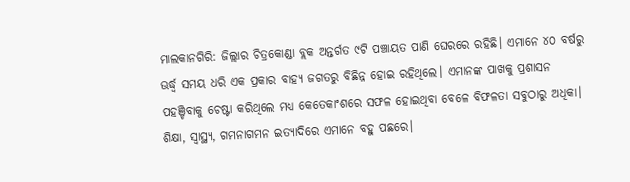ମାଲକାନଗିରି: ଜିଲ୍ଲାର ଚିତ୍ରକୋଣ୍ଡା ବ୍ଲକ ଅନ୍ତର୍ଗତ ୯ଟି ପଞ୍ଚାୟତ ପାଣି ଘେରରେ ରହିଛି। ଏମାନେ ୪୦ ବର୍ଷରୁ ଊର୍ଦ୍ଧ୍ବ ସମୟ ଧରି ଏକ ପ୍ରକାର ବାହ୍ୟ ଜଗତରୁ ବିଛିନ୍ନ ହୋଇ ରହିଥିଲେ। ଏମାନଙ୍କ ପାଖକୁ ପ୍ରଶାସନ ପହଞ୍ଚିବାକୁ ଚେଷ୍ଟା କରିଥିଲେ ମଧ୍ୟ କେତେକାଂଶରେ ସଫଳ ହୋଇଥିବା ବେଳେ ବିଫଳତା ସବୁଠାରୁ ଅଧିକା। ଶିକ୍ଷା, ସ୍ବାସ୍ଥ୍ୟ, ଗମନାଗମନ ଇତ୍ୟାଦିରେ ଏମାନେ ବହୁ ପଛରେ।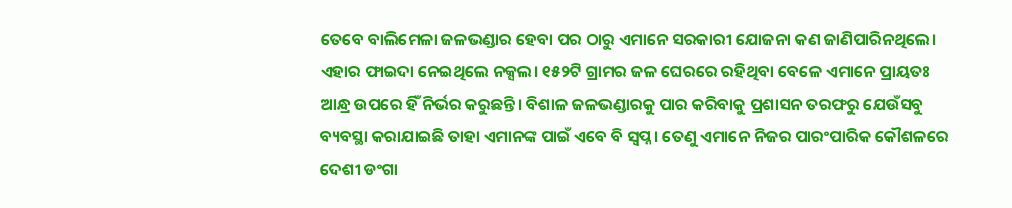ତେବେ ବାଲିମେଳା ଜଳଭଣ୍ଡାର ହେବା ପର ଠାରୁ ଏମାନେ ସରକାରୀ ଯୋଜନା କଣ ଜାଣିପାରିନଥିଲେ। ଏହାର ଫାଇଦା ନେଇଥିଲେ ନକ୍ସଲ। ୧୫୨ଟି ଗ୍ରାମର ଜଳ ଘେରରେ ରହିଥିବା ବେଳେ ଏମାନେ ପ୍ରାୟତଃ ଆନ୍ଧ୍ର ଉପରେ ହିଁ ନିର୍ଭର କରୁଛନ୍ତି। ବିଶାଳ ଜଳଭଣ୍ଡାରକୁ ପାର କରିବାକୁ ପ୍ରଶାସନ ତରଫରୁ ଯେଉଁସବୁ ବ୍ୟବସ୍ଥା କରାଯାଇଛି ତାହା ଏମାନଙ୍କ ପାଇଁ ଏବେ ବି ସ୍ବପ୍ନ। ତେଣୁ ଏମାନେ ନିଜର ପାରଂପାରିକ କୌଶଳରେ ଦେଶୀ ଡଂଗା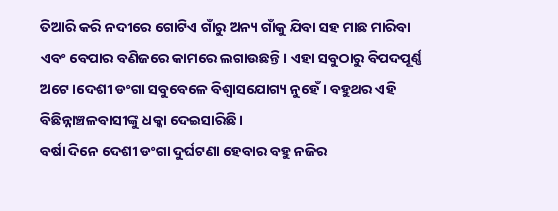ତିଆରି କରି ନଦୀରେ ଗୋଟିଏ ଗାଁରୁ ଅନ୍ୟ ଗାଁକୁ ଯିବା ସହ ମାଛ ମାରିବା ଏବଂ ବେପାର ବଣିଜରେ କାମରେ ଲଗାଉଛନ୍ତି। ଏହା ସବୁଠାରୁ ବିପଦପୂର୍ଣ୍ଣ ଅଟେ।ଦେଶୀ ଡଂଗା ସବୁବେଳେ ବିଶ୍ବାସଯୋଗ୍ୟ ନୁହେଁ। ବହୁଥର ଏହି ବିଛିନ୍ନାଞ୍ଚଳବାସୀଙ୍କୁ ଧକ୍କା ଦେଇସାରିଛି।
ବର୍ଷା ଦିନେ ଦେଶୀ ଡଂଗା ଦୁର୍ଘଟଣା ହେବାର ବହୁ ନଜିର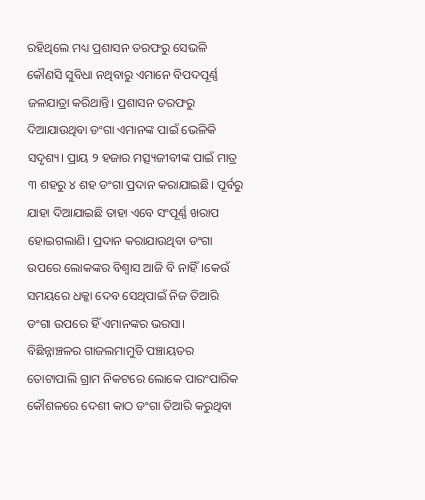ରହିଥିଲେ ମଧ୍ୟ ପ୍ରଶାସନ ତରଫରୁ ସେଭଳି କୌଣସି ସୁବିଧା ନଥିବାରୁ ଏମାନେ ବିପଦପୂର୍ଣ୍ଣ ଜଳଯାତ୍ରା କରିଥାନ୍ତି। ପ୍ରଶାସନ ତରଫରୁ ଦିଆଯାଉଥିବା ଡଂଗା ଏମାନଙ୍କ ପାଇଁ ଭେଳିକି ସଦୃଶ୍ୟ। ପ୍ରାୟ ୨ ହଜାର ମତ୍ସ୍ୟଜୀବୀଙ୍କ ପାଇଁ ମାତ୍ର ୩ ଶହରୁ ୪ ଶହ ଡଂଗା ପ୍ରଦାନ କରାଯାଇଛି। ପୂର୍ବରୁ ଯାହା ଦିଆଯାଇଛି ତାହା ଏବେ ସଂପୂର୍ଣ୍ଣ ଖରାପ ହୋଇଗଲାଣି। ପ୍ରଦାନ କରାଯାଉଥିବା ଡଂଗା ଉପରେ ଲୋକଙ୍କର ବିଶ୍ବାସ ଆଜି ବି ନାହିଁ।କେଉଁ ସମୟରେ ଧକ୍କା ଦେବ ସେଥିପାଇଁ ନିଜ ତିଆରି ଡଂଗା ଉପରେ ହିଁ ଏମାନଙ୍କର ଭରସା।
ବିଛିନ୍ନାଞ୍ଚଳର ଗାଜଲମାମୁଡି ପଞ୍ଚାୟତର ତୋଟାପାଲି ଗ୍ରାମ ନିକଟରେ ଲୋକେ ପାରଂପାରିକ କୌଶଳରେ ଦେଶୀ କାଠ ଡଂଗା ତିଆରି କରୁଥିବା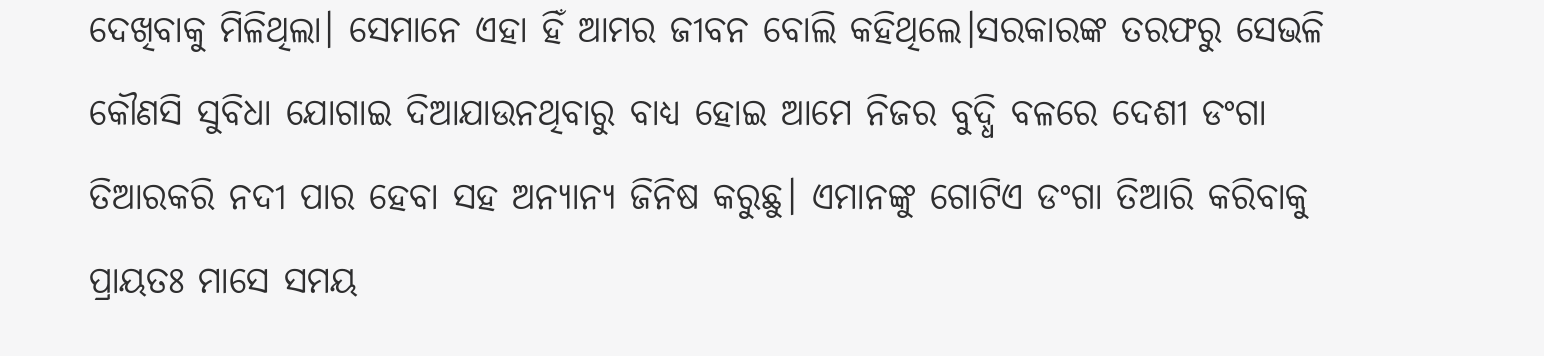ଦେଖିବାକୁ ମିଳିଥିଲା। ସେମାନେ ଏହା ହିଁ ଆମର ଜୀବନ ବୋଲି କହିଥିଲେ।ସରକାରଙ୍କ ତରଫରୁ ସେଭଳି କୌଣସି ସୁବିଧା ଯୋଗାଇ ଦିଆଯାଉନଥିବାରୁ ବାଧ୍ୟ ହୋଇ ଆମେ ନିଜର ବୁଦ୍ଧି ବଳରେ ଦେଶୀ ଡଂଗା ତିଆରକରି ନଦୀ ପାର ହେବା ସହ ଅନ୍ୟାନ୍ୟ ଜିନିଷ କରୁଛୁ। ଏମାନଙ୍କୁ ଗୋଟିଏ ଡଂଗା ତିଆରି କରିବାକୁ ପ୍ରାୟତଃ ମାସେ ସମୟ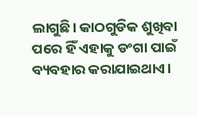ଲାଗୁଛି। କାଠଗୁଡିକ ଶୁଖିବା ପରେ ହିଁ ଏହାକୁ ଡଂଗା ପାଇଁ ବ୍ୟବହାର କରାଯାଇଥାଏ।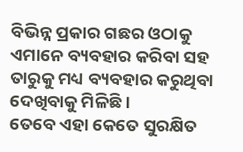ବିଭିନ୍ନ ପ୍ରକାର ଗଛର ଓଠାକୁ ଏମାନେ ବ୍ୟବହାର କରିବା ସହ ତାରୁକୁ ମଧ୍ୟ ବ୍ୟବହାର କରୁଥିବା ଦେଖିବାକୁ ମିଳିଛି।
ତେବେ ଏହା କେତେ ସୁରକ୍ଷିତ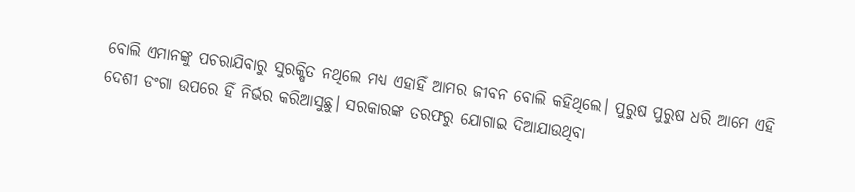ବୋଲି ଏମାନଙ୍କୁ ପଚରାଯିବାରୁ ସୁରକ୍ଷିତ ନଥିଲେ ମଧ୍ୟ ଏହାହିଁ ଆମର ଜୀବନ ବୋଲି କହିଥିଲେ। ପୁରୁଷ ପୁରୁଷ ଧରି ଆମେ ଏହି ଦେଶୀ ଡଂଗା ଉପରେ ହିଁ ନିର୍ଭର କରିଆସୁଛୁ। ସରକାରଙ୍କ ତରଫରୁ ଯୋଗାଇ ଦିଆଯାଉଥିବା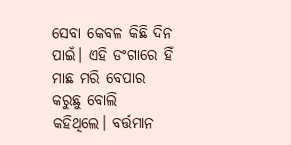ସେବା କେବଳ କିଛି ଦିନ ପାଇଁ। ଏହି ଡଂଗାରେ ହିଁ ମାଛ ମରି ବେପାର କରୁଛୁ ବୋଲି କହିଥିଲେ। ବର୍ତ୍ତମାନ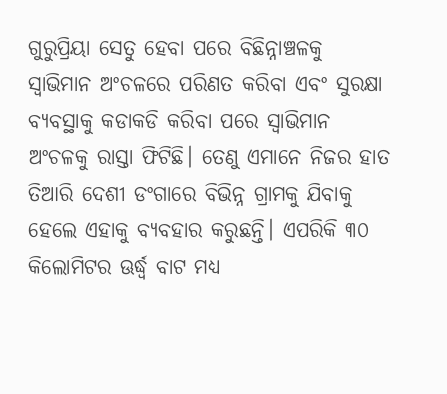ଗୁରୁପ୍ରିୟା ସେତୁ ହେବା ପରେ ବିଛିନ୍ନାଞ୍ଚଳକୁ ସ୍ବାଭିମାନ ଅଂଚଳରେ ପରିଣତ କରିବା ଏବଂ ସୁରକ୍ଷା ବ୍ୟବସ୍ଥାକୁ କଡାକଡି କରିବା ପରେ ସ୍ବାଭିମାନ ଅଂଚଳକୁ ରାସ୍ତା ଫିଟିଛି। ତେଣୁ ଏମାନେ ନିଜର ହାତ ତିଆରି ଦେଶୀ ଡଂଗାରେ ବିଭିନ୍ନ ଗ୍ରାମକୁ ଯିବାକୁ ହେଲେ ଏହାକୁ ବ୍ୟବହାର କରୁଛନ୍ତି। ଏପରିକି ୩୦ କିଲୋମିଟର ଊର୍ଦ୍ଧ୍ବ ବାଟ ମଧ୍ୟ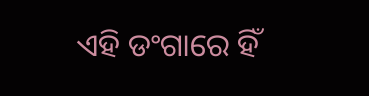ଏହି ଡଂଗାରେ ହିଁ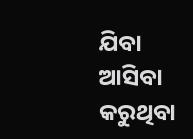ଯିବା ଆସିବା କରୁଥିବା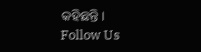କହିଛନ୍ତି।
Follow Us